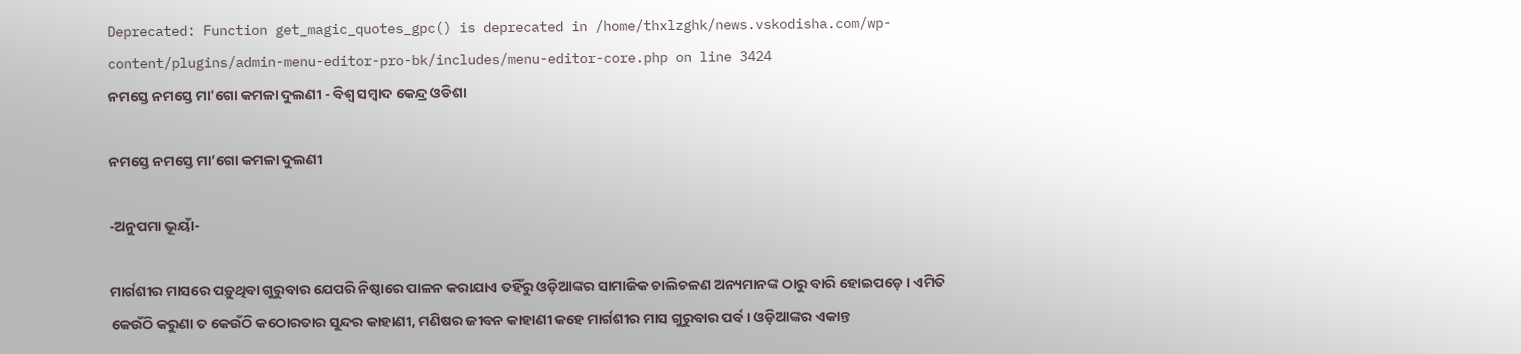Deprecated: Function get_magic_quotes_gpc() is deprecated in /home/thxlzghk/news.vskodisha.com/wp-content/plugins/admin-menu-editor-pro-bk/includes/menu-editor-core.php on line 3424
ନମସ୍ତେ ନମସ୍ତେ ମା'ଗୋ କମଳା ଦୁଲଣୀ - ବିଶ୍ୱ ସମ୍ବାଦ କେନ୍ଦ୍ର ଓଡିଶା

ନମସ୍ତେ ନମସ୍ତେ ମା’ଗୋ କମଳା ଦୁଲଣୀ

-ଅନୁପମା ଭୂୟାଁ-

ମାର୍ଗଶୀର ମାସରେ ପଡ଼ୁଥିବା ଗୁରୁବାର ଯେପରି ନିଷ୍ଠାରେ ପାଳନ କରାଯାଏ ତହିଁରୁ ଓଡ଼ିଆଙ୍କର ସାମାଜିକ ଚାଲିଚଳଣ ଅନ୍ୟମାନଙ୍କ ଠାରୁ ବାରି ହୋଇପଡ଼େ । ଏମିତି କେଉଁଠି କରୁଣା ତ କେଉଁଠି କଠୋରତାର ସୁନ୍ଦର କାହାଣୀ, ମଣିଷର ଜୀବନ କାହାଣୀ କହେ ମାର୍ଗଶୀର ମାସ ଗୁରୁବାର ପର୍ବ । ଓଡ଼ିଆଙ୍କର ଏକାନ୍ତ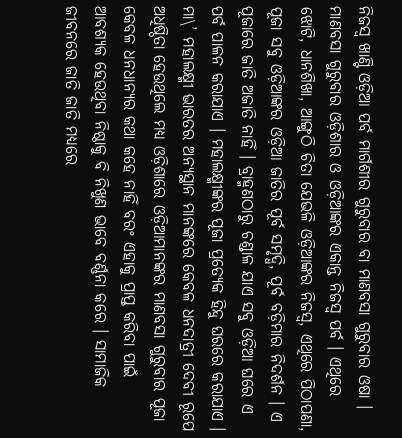ନିଜସ୍ୱ ଖାଣ୍ଟି ଓଡ଼ିଆ ପର୍ବ ମାର୍ଗଶୀର ଗୁରୁବାର ବା ମାଣବସା ଗୁରୁବାର ଓଷା । ମାଣବସା ଗୁରୁବାର ଓଡ଼ିଶାର ଓ ଓଡ଼ିଆଙ୍କର ଏକାନ୍ତ ନିଜସ୍ୱ ପର୍ବ । ଏଥିରେ ଝୋଟି, ଧାନଶିଖା, ଆଙ୍ଗୁଠି ଚିତା ଯେଭଳି ଓଡ଼ିଆଙ୍କର ନିଜସ୍ୱ, ଏଥିରେ ପିଠାପଣା, ପୂଜା ସବୁ ଓଡ଼ିଆଙ୍କର ଓଡ଼ିଆ ଜାତିର ପୂର୍ବ ସମୃଦ୍ଧି, ପୂର୍ବ ବଡ଼ିମାର ନିଦର୍ଶନ । ଏ ପୂଜାରେ ଜାତି ଅଜାତି ନାହିଁ । ବ୍ରାହ୍ମଣଠାରୁ ଚଣ୍ଡାଳ ଯାଏ ସବୁ ଓଡ଼ିଆ ଘରେ ଏ ପର୍ବ ପାଳନ କରାଯାଏ । ମହାଲକ୍ଷ୍ମୀଙ୍କର ପୂଜା ପ୍ରତ୍ୟେକ ହିନ୍ଦୁ ଘରରେ କରାଯାଏ । ମା\’ ମହାଲକ୍ଷ୍ମୀ ଭାରତର ଅନ୍ୟସ୍ଥାନ ମାନଙ୍କରେ କେବଳ ଧନଦାତ୍ରୀ ଦେବୀ ରୂପେ ଅଧିଷ୍ଠିତା ହେଉଥିଲେ ମଧ୍ୟ ଓଡ଼ିଶାରେ ଓଡ଼ିଆମାନଙ୍କର ମାଣବସା ଗୁରୁବାର ପୂଜା କେବଳ ଧନଧାନ୍ୟର କଥା କହେ ନାହିଁ ବରଂ ଏହାକୁ ପ୍ରାପ୍ତ କରିବା ପାଇଁ ଆବଶ୍ୟକ ହେଉଥିବା ନିଷ୍ଠାକୁ ବି ନିଖୁଣ ଭାବେ ବର୍ଣ୍ଣନା କରେ । ସାମାଜିକ ଜୀବନରେ ଜାତି ଜାତି ମଧ୍ୟରେ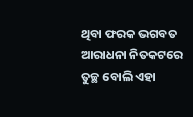ଥିବା ଫରକ ଭଗବତ ଆରାଧନା ନିତକଟରେ ତୁଚ୍ଛ ବୋଲି ଏହା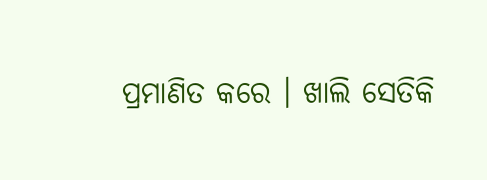ପ୍ରମାଣିତ କରେ । ଖାଲି ସେତିକି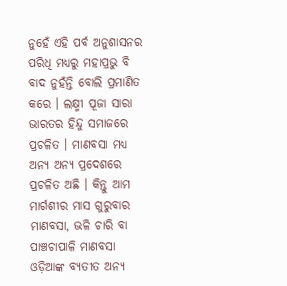ନୁହେଁ ଏହି ପର୍ବ ଅନୁଶାସନର ପରିଧି ମଧ୍ୟରୁ ମହାପ୍ରଭୁ ବି ବାଦ ନୁହଁନ୍ତି ବୋଲି ପ୍ରମାଣିତ କରେ । ଲକ୍ଷ୍ମୀ ପୂଜା ସାରା ଭାରତର ହିନ୍ଦୁ ସମାଜରେ ପ୍ରଚଳିତ । ମାଣବସା ମଧ୍ୟ ଅନ୍ୟ ଅନ୍ୟ ପ୍ରଦେଶରେ ପ୍ରଚଳିତ ଅଛି । କିନ୍ତୁ ଆମ ମାର୍ଗଶୀର ମାସ ଗୁରୁବାର ମାଣବସା, ଭଳି ଚାରି ବା ପାଞ୍ଚଚାପାଳି ମାଣବସା ଓଡ଼ିଆଙ୍କ ବ୍ୟତୀତ ଅନ୍ୟ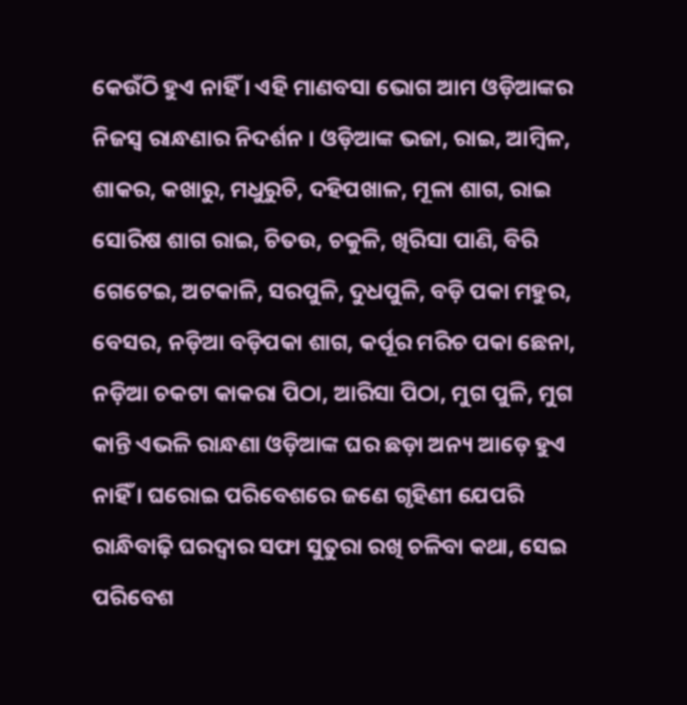କେଉଁଠି ହୁଏ ନାହିଁ । ଏହି ମାଣବସା ଭୋଗ ଆମ ଓଡ଼ିଆଙ୍କର ନିଜସ୍ୱ ରାନ୍ଧଣାର ନିଦର୍ଶନ । ଓଡ଼ିଆଙ୍କ ଭଜା, ରାଇ, ଆମ୍ବିଳ, ଶାକର, କଖାରୁ, ମଧୁରୁଚି, ଦହିପଖାଳ, ମୂଳା ଶାଗ, ରାଇ ସୋରିଷ ଶାଗ ରାଇ, ଚିତଉ, ଚକୁଳି, ଖିରିସା ପାଣି, ବିରି ଗେଟେଇ, ଅଟକାଳି, ସରପୁଳି, ଦୁଧପୁଳି, ବଡ଼ି ପକା ମହୁର, ବେସର, ନଡ଼ିଆ ବଡ଼ିପକା ଶାଗ, କର୍ପୂର ମରିଚ ପକା ଛେନା, ନଡ଼ିଆ ଚକଟା କାକରା ପିଠା, ଆରିସା ପିଠା, ମୁଗ ପୁଳି, ମୁଗ କାନ୍ତି ଏଭଳି ରାନ୍ଧଣା ଓଡ଼ିଆଙ୍କ ଘର ଛଡ଼ା ଅନ୍ୟ ଆଡ଼େ ହୁଏ ନାହିଁ । ଘରୋଇ ପରିବେଶରେ ଜଣେ ଗୃହିଣୀ ଯେପରି ରାନ୍ଧିବାଢ଼ି ଘରଦ୍ୱାର ସଫା ସୁତୁରା ରଖି ଚଳିବା କଥା, ସେଇ ପରିବେଶ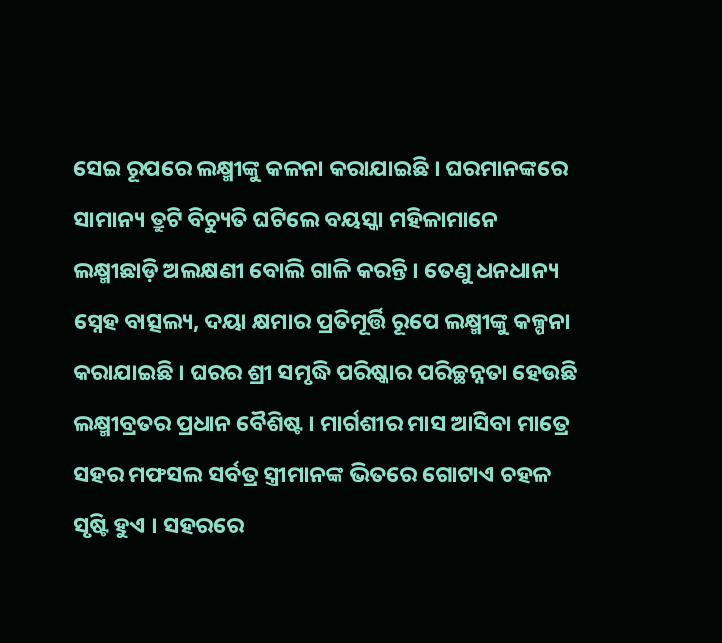ସେଇ ରୂପରେ ଲକ୍ଷ୍ମୀଙ୍କୁ କଳନା କରାଯାଇଛି । ଘରମାନଙ୍କରେ ସାମାନ୍ୟ ତ୍ରୁଟି ବିଚ୍ୟୁତି ଘଟିଲେ ବୟସ୍କା ମହିଳାମାନେ ଲକ୍ଷ୍ମୀଛାଡ଼ି ଅଲକ୍ଷଣୀ ବୋଲି ଗାଳି କରନ୍ତି । ତେଣୁ ଧନଧାନ୍ୟ ସ୍ନେହ ବାତ୍ସଲ୍ୟ, ଦୟା କ୍ଷମାର ପ୍ରତିମୂର୍ତ୍ତି ରୂପେ ଲକ୍ଷ୍ମୀଙ୍କୁ କଳ୍ପନା କରାଯାଇଛି । ଘରର ଶ୍ରୀ ସମୃଦ୍ଧି ପରିଷ୍କାର ପରିଚ୍ଛନ୍ନତା ହେଉଛି ଲକ୍ଷ୍ମୀବ୍ରତର ପ୍ରଧାନ ବୈଶିଷ୍ଟ । ମାର୍ଗଶୀର ମାସ ଆସିବା ମାତ୍ରେ ସହର ମଫସଲ ସର୍ବତ୍ର ସ୍ତ୍ରୀମାନଙ୍କ ଭିତରେ ଗୋଟାଏ ଚହଳ ସୃଷ୍ଟି ହୁଏ । ସହରରେ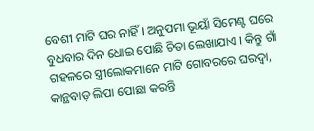ବେଶୀ ମାଟି ଘର ନାହିଁ । ଅନୁପମା ଭୂୟାଁ ସିମେଣ୍ଟ ଘରେ ବୁଧବାର ଦିନ ଧୋଇ ପୋଛି ଚିତା ଲେଖାଯାଏ । କିନ୍ତୁ ଗାଁ ଗହଳରେ ସ୍ତ୍ରୀଲୋକମାନେ ମାଟି ଗୋବରରେ ଘରଦ୍ୱା, କାନ୍ଥବାଡ଼ ଲିପା ପୋଛା କରନ୍ତି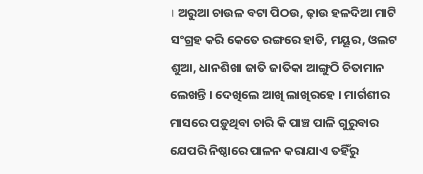। ଅରୁଆ ଚାଉଳ ବଟା ପିଠଉ, ଢ଼ାଉ ହଳଦିଆ ମାଟି ସଂଗ୍ରହ କରି କେତେ ରଙ୍ଗରେ ହାତି, ମୟୂର, ଓଲଟ ଶୁଆ, ଧାନଶିଖା ଜାତି ଜାତିକା ଆଙ୍ଗୁଠି ଚିତାମାନ ଲେଖନ୍ତି । ଦେଖିଲେ ଆଖି ଲାଖିରହେ । ମାର୍ଗଶୀର ମାସରେ ପଡ଼ୁଥିବା ଚାରି କି ପାଞ୍ଚ ପାଳି ଗୁରୁବାର ଯେପରି ନିଷ୍ଠାରେ ପାଳନ କରାଯାଏ ତହିଁରୁ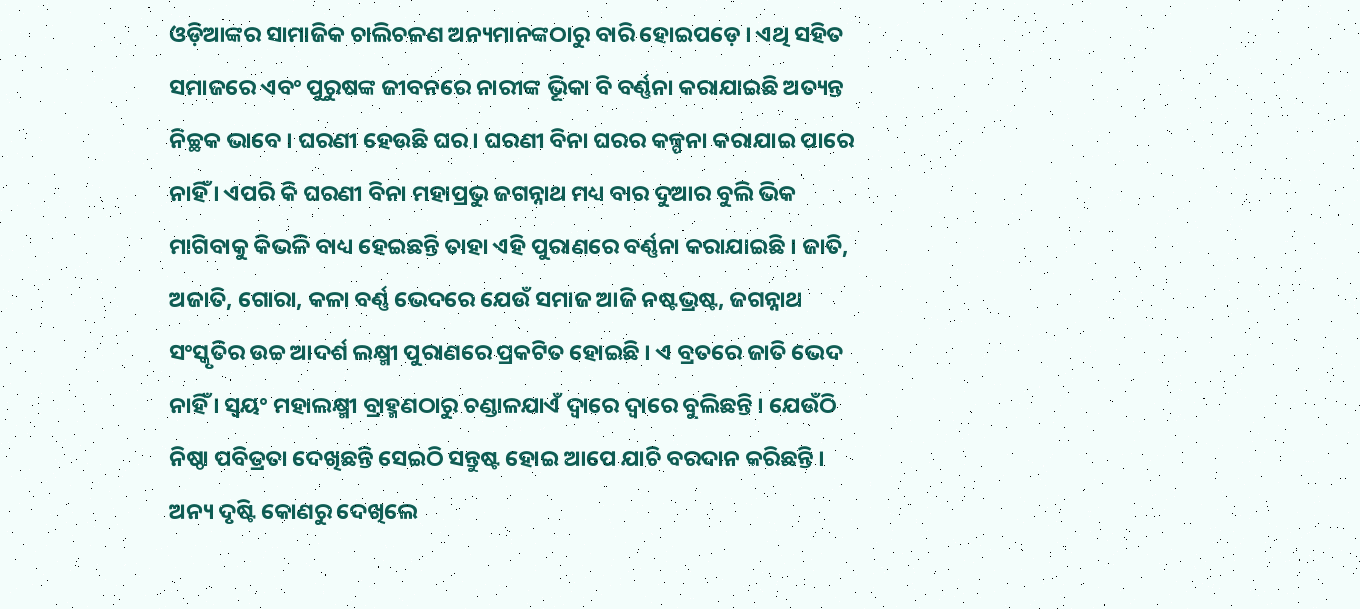ଓଡ଼ିଆଙ୍କର ସାମାଜିକ ଚାଲିଚଳଣ ଅନ୍ୟମାନଙ୍କଠାରୁ ବାରି ହୋଇପଡ଼େ । ଏଥି ସହିତ ସମାଜରେ ଏବଂ ପୁରୁଷଙ୍କ ଜୀବନରେ ନାରୀଙ୍କ ଭୂିକା ବି ବର୍ଣ୍ଣନା କରାଯାଇଛି ଅତ୍ୟନ୍ତ ନିଚ୍ଛକ ଭାବେ । ଘରଣୀ ହେଉଛି ଘର । ଘରଣୀ ବିନା ଘରର କଳ୍ପନା କରାଯାଇ ପାରେ ନାହିଁ । ଏପରି କି ଘରଣୀ ବିନା ମହାପ୍ରଭୁ ଜଗନ୍ନାଥ ମଧ୍ୟ ବାର ଦୁଆର ବୁଲି ଭିକ ମାଗିବାକୁ କିଭଳି ବାଧ୍ୟ ହେଇଛନ୍ତି ତାହା ଏହି ପୁରାଣରେ ବର୍ଣ୍ଣନା କରାଯାଇଛି । ଜାତି, ଅଜାତି, ଗୋରା, କଳା ବର୍ଣ୍ଣ ଭେଦରେ ଯେଉଁ ସମାଜ ଆଜି ନଷ୍ଟଭ୍ରଷ୍ଟ, ଜଗନ୍ନାଥ ସଂସ୍କୃତିର ଉଚ୍ଚ ଆଦର୍ଶ ଲକ୍ଷ୍ମୀ ପୁରାଣରେ ପ୍ରକଟିତ ହୋଇଛି । ଏ ବ୍ରତରେ ଜାତି ଭେଦ ନାହିଁ । ସ୍ୱୟଂ ମହାଲକ୍ଷ୍ମୀ ବ୍ରାହ୍ମଣଠାରୁ ଚଣ୍ଡାଳଯାଏଁ ଦ୍ୱାରେ ଦ୍ୱାରେ ବୁଲିଛନ୍ତି । ଯେଉଁଠି ନିଷ୍ଠା ପବିତ୍ରତା ଦେଖିଛନ୍ତି ସେଇଠି ସନ୍ତୁଷ୍ଟ ହୋଇ ଆପେ ଯାଚି ବରଦାନ କରିଛନ୍ତି । ଅନ୍ୟ ଦୃଷ୍ଟି କୋଣରୁ ଦେଖିଲେ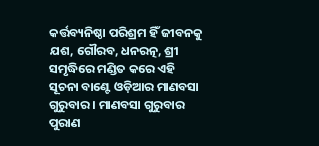କର୍ତ୍ତବ୍ୟନିଷ୍ଠା ପରିଶ୍ରମ ହିଁ ଜୀବନକୁ ଯଶ, ଗୌରବ, ଧନରତ୍ନ, ଶ୍ରୀ ସମୃଦ୍ଧିରେ ମଣ୍ଡିତ କରେ ଏହି ସୂଚନା ବାଣ୍ଟେ ଓଡ଼ିଆର ମାଣବସା ଗୁରୁବାର । ମାଣବସା ଗୁରୁବାର ପୁରାଣ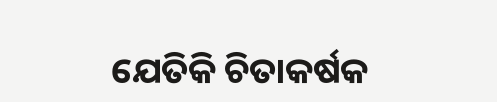ଯେତିକି ଚିତାକର୍ଷକ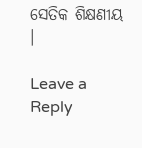ସେତିକ ଶିକ୍ଷଣୀୟ ।

Leave a Reply